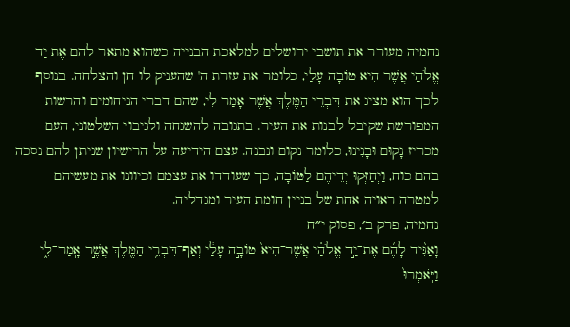נחמיה מעורר את תושבי ירושלים למלאכת הבנייה כשהוא מתאר להם אֶת יַד אֱלֹהַי אֲשֶׁר הִיא טוֹבָה עָלַי, כלומר את עזרת ה' שהעניק לו חן והצלחה. בנוסף לכך הוא מציג את דִּבְרֵי הַמֶּלֶךְ אֲשֶׁר אָמַר לִי, שהם דברי הניחומים והרשות המפורשת שקיבל לבנות את העיר. בתגובה להשגחה ולגיבוי השלטוני, העם מכריז נָקוּם וּבָנִינוּ, כלומר נקום ונבנה. עצם הידיעה על הרישיון שניתן להם נסכה בהם כוח, וַיְחַזְּקוּ יְדֵיהֶם לַטּוֹבָה, כך שעודדו את עצמם וכיוונו את מעשיהם למטרה ראויה אחת של בניין חומת העיר ומגדליה.
נחמיה, פרק ב׳, פסוק י״ח
וָאַגִּ֨יד לָהֶ֜ם אֶת־יַ֣ד אֱלֹהַ֗י אֲשֶׁר־הִיא֙ טוֹבָ֣ה עָלַ֔י וְאַף־דִּבְרֵ֥י הַמֶּ֖לֶךְ אֲשֶׁ֣ר אָֽמַר־לִ֑י וַיֹּֽאמְרוּ֙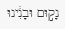נָק֣וּם וּבָנִ֔ינוּ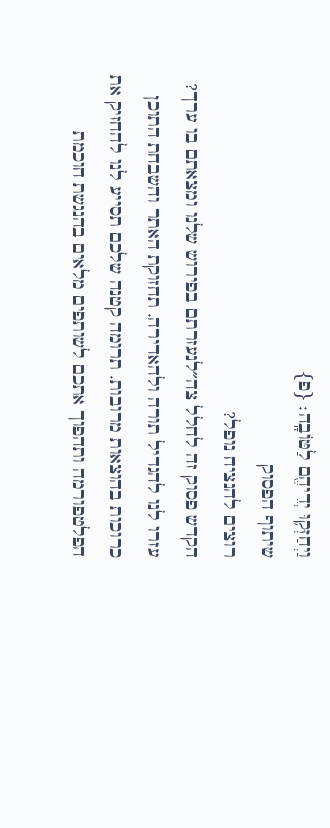וַיְחַזְּק֥וּ יְדֵיהֶ֖ם לַטּוֹבָֽה׃ {פ}
שיתוף הפסוק
רוצים להנציח נופל?
הקדש פסוק זה לחלל צה״לנעזרתם בפירוש שלנו ומצאתם בו ערך?
עזרו לנו להגדיל תורה ולהאדירה. תחזוקת האתר והשבחת התוכן כרוכות בהוצאות מרובות. תרומה קטנה שלכם תסייע לנו להחזיק את הפלטפורמה ותהפוך אתכם לשותפים מלאים בהנגשת חוכמת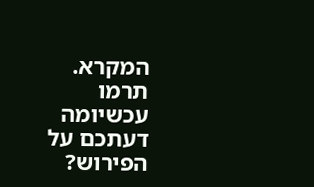המקרא.
תרמו עכשיומה דעתכם על הפירוש?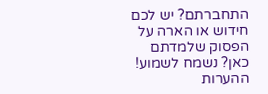התחברתם? יש לכם חידוש או הארה על הפסוק שלמדתם כאן? נשמח לשמוע!
ההערות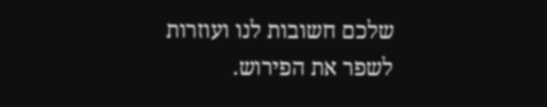שלכם חשובות לנו ועוזרות לשפר את הפירוש.